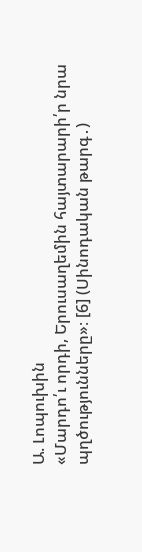Ա. Լոպուխին
«Մարդո՛ւ որդի, Երուսաղեմին հայտարարի՛ր նրա պղծությունները»։ [6] (Սինոդական թարգ․)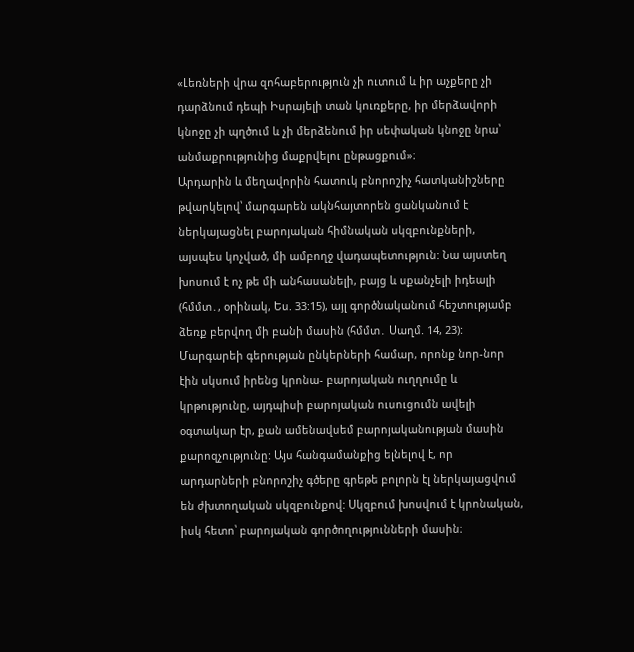«Լեռների վրա զոհաբերություն չի ուտում և իր աչքերը չի դարձնում դեպի Իսրայելի տան կուռքերը, իր մերձավորի կնոջը չի պղծում և չի մերձենում իր սեփական կնոջը նրա՝ անմաքրությունից մաքրվելու ընթացքում»։
Արդարին և մեղավորին հատուկ բնորոշիչ հատկանիշները թվարկելով՝ մարգարեն ակնհայտորեն ցանկանում է ներկայացնել բարոյական հիմնական սկզբունքների, այսպես կոչված, մի ամբողջ վադապետություն: Նա այստեղ խոսում է ոչ թե մի անհասանելի, բայց և սքանչելի իդեալի (հմմտ․, օրինակ, Ես. 33:15), այլ գործնականում հեշտությամբ ձեռք բերվող մի բանի մասին (հմմտ․ Սաղմ. 14, 23): Մարգարեի գերության ընկերների համար, որոնք նոր-նոր էին սկսում իրենց կրոնա- բարոյական ուղղումը և կրթությունը, այդպիսի բարոյական ուսուցումն ավելի օգտակար էր, քան ամենավսեմ բարոյականության մասին քարոզչությունը: Այս հանգամանքից ելնելով է, որ արդարների բնորոշիչ գծերը գրեթե բոլորն էլ ներկայացվում են ժխտողական սկզբունքով: Սկզբում խոսվում է կրոնական, իսկ հետո՝ բարոյական գործողությունների մասին։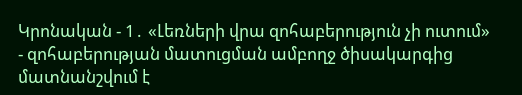Կրոնական - 1․ «Լեռների վրա զոհաբերություն չի ուտում» - զոհաբերության մատուցման ամբողջ ծիսակարգից մատնանշվում է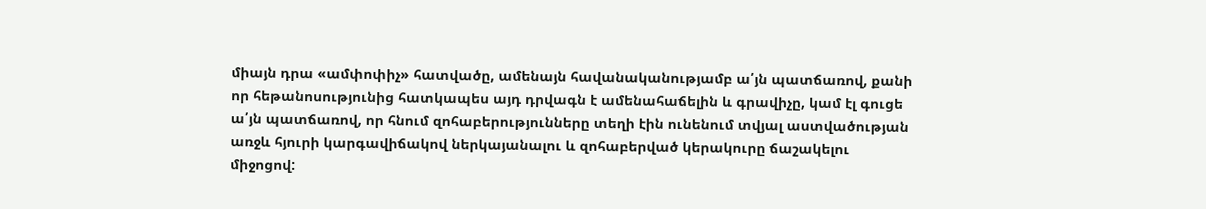միայն դրա «ամփոփիչ» հատվածը, ամենայն հավանականությամբ ա՛յն պատճառով, քանի որ հեթանոսությունից հատկապես այդ դրվագն է ամենահաճելին և գրավիչը, կամ էլ գուցե ա՛յն պատճառով, որ հնում զոհաբերությունները տեղի էին ունենում տվյալ աստվածության առջև հյուրի կարգավիճակով ներկայանալու և զոհաբերված կերակուրը ճաշակելու միջոցով: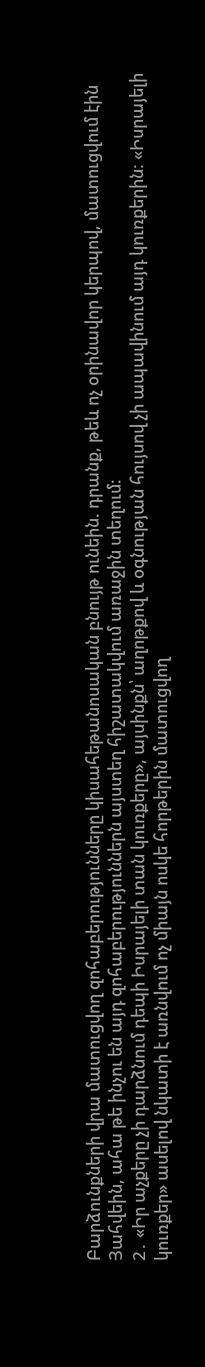Բարձունքների վրա մատուցվող զոհաբերությունները կիսահեթանոսական բնույթ ունեին. դրանք, թեև ոչ օրինավոր կերպով, մատուցվում էին Յահվեին, ահա թե ինչու են այդ զոհաբերություններն այստեղ հիշատակվում առաջին տեղում։
2․ «Իր աչքերը չի դարձնում դեպի Իսրայելի տան կուռքերը», այսինքն՝ աղոթքով և օգնության հույսով չի ապավինում այդ կուռքերին: «Իսրայելի կուռքեր» ասելով նկատի է առնվում ոչ միայն ոսկե հորթերին մատուցվող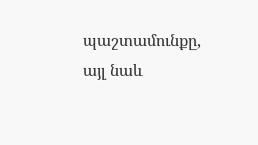պաշտամունքը, այլ նաև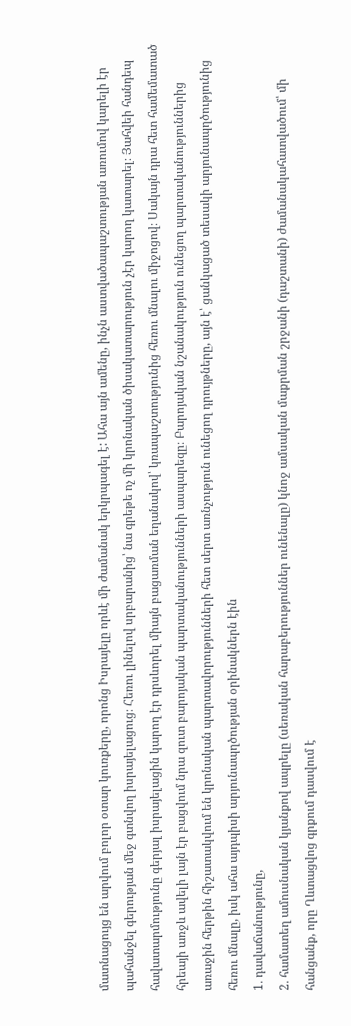մատնացույց են արվում բոլոր օտար կուռքերը, որոնց Իսրայելը որևէ մի ժամանակ երկրպագել է: Ահա այն ամենը, ինչն աստվածապաշտության առումով կարելի էր պահանջել գերության մեջ գտնվող իսրայելացուց։ Հեռու լինելով սրբարանից՝ նա գրեթե ոչ մի կրոնական ծիսակատարություն չէր կարող կատարել։ Յահվեի հանդեպ հավատարմությունը գերյալ իսրայելացին կարող էր դրսևորել միայն բացառման եղանակով՝ կռապաշտությունից հեռու մնալու միջոցով։ Սակայն դրա հետ համեմատած հրեայի առջև ավելի լայն էր բացվում նրա զուտ բարոյական պարտականությունների ասպարեզը։ Բարոյական նշանակություն ունեցող պարտականություններից առաջին հերթին հիշատակվում են կրոնական պարտավորությունների հետ սերտ առնչություն ունեցող դրույթները, այն է՝ ցանկացած տեսակի արյունապղծությունից հեռու մնալը, իսկ ահա այդպիսի արյունապղծության օրինակներն էին
1․ դավաճանությունը,
2․ համատեղ ամուսնական կյանքով ապրելը (սեռական հարաբերություններ ունենալը) կնոջ ամսական մաքրման շրջանի (դաշտանի) ժամանակահատվածում՝ մի հանցանք, որը Ղևտացվոց գրքում դասվում է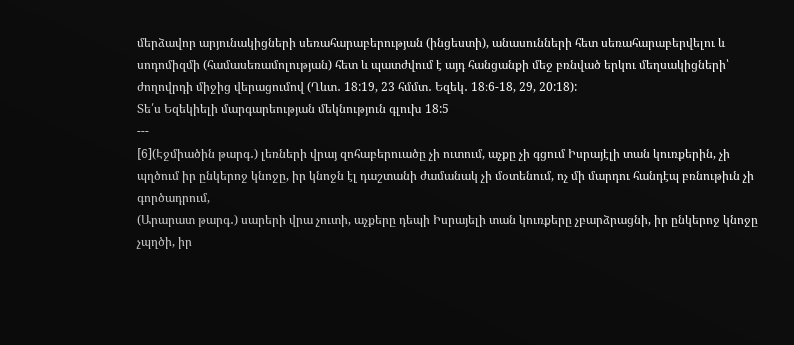մերձավոր արյունակիցների սեռահարաբերության (ինցեստի), անասունների հետ սեռահարաբերվելու և սոդոմիզմի (համասեռամոլության) հետ և պատժվում է այդ հանցանքի մեջ բռնված երկու մեղսակիցների՝ ժողովրդի միջից վերացումով (Ղևտ․ 18:19, 23 հմմտ․ Եզեկ․ 18։6-18, 29, 20:18):
Տե՛ս Եզեկիելի մարգարեության մեկնություն գլուխ 18:5
---
[6](Էջմիածին թարգ․) լեռների վրայ զոհաբերուածը չի ուտում, աչքը չի գցում Իսրայէլի տան կուռքերին, չի պղծում իր ընկերոջ կնոջը, իր կնոջն էլ դաշտանի ժամանակ չի մօտենում, ոչ մի մարդու հանդէպ բռնութիւն չի գործադրում,
(Արարատ թարգ․) սարերի վրա չուտի, աչքերը դեպի Իսրայելի տան կուռքերը չբարձրացնի, իր ընկերոջ կնոջը չպղծի, իր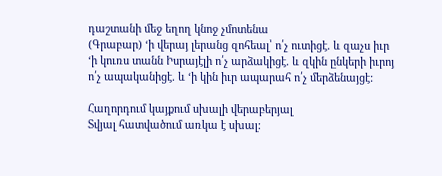դաշտանի մեջ եղող կնոջ չմոտենա
(Գրաբար) ‘ի վերայ լերանց զոհեալ՝ ո՛չ ուտիցէ. և զաչս իւր ‘ի կուռս տանն Իսրայէլի ո՛չ արձակիցէ. և զկին ընկերի իւրոյ ո՛չ ապականիցէ. և ‘ի կին իւր ապարահ ո՛չ մերձենայցէ:

Հաղորդում կայքում սխալի վերաբերյալ
Տվյալ հատվածում առկա է սխալ: